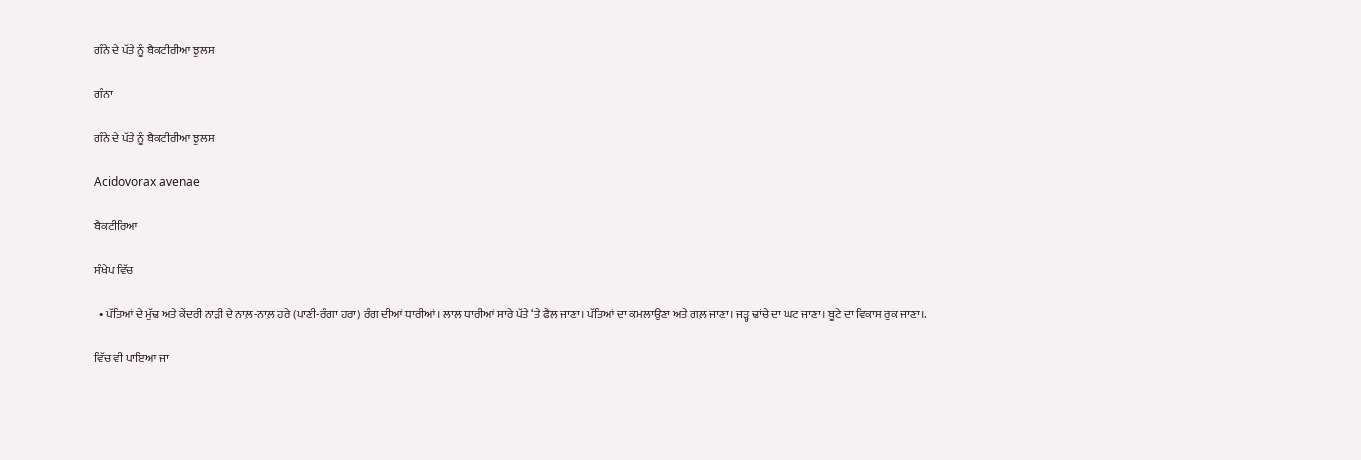ਗੰਨੇ ਦੇ ਪੱਤੇ ਨੂੰ ਬੈਕਟੀਰੀਆ ਝੁਲਸ

ਗੰਨਾ

ਗੰਨੇ ਦੇ ਪੱਤੇ ਨੂੰ ਬੈਕਟੀਰੀਆ ਝੁਲਸ

Acidovorax avenae

ਬੈਕਟੀਰਿਆ

ਸੰਖੇਪ ਵਿੱਚ

  • ਪੱਤਿਆਂ ਦੇ ਮੁੱਢ ਅਤੇ ਕੇਂਦਰੀ ਨਾੜੀ ਦੇ ਨਾਲ਼-ਨਾਲ਼ ਹਰੇ (ਪਾਣੀ-ਰੰਗਾ ਹਰਾ) ਰੰਗ ਦੀਆਂ ਧਾਰੀਆਂ। ਲਾਲ ਧਾਰੀਆਂ ਸਾਰੇ ਪੱਤੇ ‘ਤੇ ਫੈਲ ਜਾਣਾ। ਪੱਤਿਆਂ ਦਾ ਕਮਲਾਉਣਾ ਅਤੇ ਗਲ਼ ਜਾਣਾ। ਜੜ੍ਹ ਢਾਂਚੇ ਦਾ ਘਟ ਜਾਣਾ। ਬੂਟੇ ਦਾ ਵਿਕਾਸ ਰੁਕ ਜਾਣਾ।.

ਵਿੱਚ ਵੀ ਪਾਇਆ ਜਾ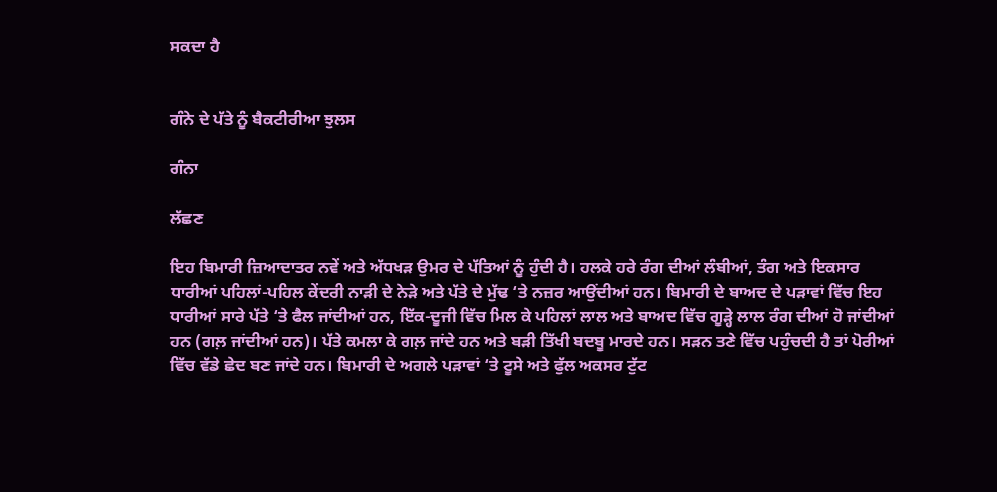ਸਕਦਾ ਹੈ


ਗੰਨੇ ਦੇ ਪੱਤੇ ਨੂੰ ਬੈਕਟੀਰੀਆ ਝੁਲਸ

ਗੰਨਾ

ਲੱਛਣ

ਇਹ ਬਿਮਾਰੀ ਜ਼ਿਆਦਾਤਰ ਨਵੇਂ ਅਤੇ ਅੱਧਖੜ ਉਮਰ ਦੇ ਪੱਤਿਆਂ ਨੂੰ ਹੁੰਦੀ ਹੈ। ਹਲਕੇ ਹਰੇ ਰੰਗ ਦੀਆਂ ਲੰਬੀਆਂ, ਤੰਗ ਅਤੇ ਇਕਸਾਰ ਧਾਰੀਆਂ ਪਹਿਲਾਂ-ਪਹਿਲ ਕੇਂਦਰੀ ਨਾੜੀ ਦੇ ਨੇੜੇ ਅਤੇ ਪੱਤੇ ਦੇ ਮੁੱਢ ‘ਤੇ ਨਜ਼ਰ ਆਉਂਦੀਆਂ ਹਨ। ਬਿਮਾਰੀ ਦੇ ਬਾਅਦ ਦੇ ਪੜਾਵਾਂ ਵਿੱਚ ਇਹ ਧਾਰੀਆਂ ਸਾਰੇ ਪੱਤੇ ‘ਤੇ ਫੈਲ ਜਾਂਦੀਆਂ ਹਨ, ਇੱਕ-ਦੂਜੀ ਵਿੱਚ ਮਿਲ ਕੇ ਪਹਿਲਾਂ ਲਾਲ ਅਤੇ ਬਾਅਦ ਵਿੱਚ ਗੂੜ੍ਹੇ ਲਾਲ ਰੰਗ ਦੀਆਂ ਹੋ ਜਾਂਦੀਆਂ ਹਨ (ਗਲ਼ ਜਾਂਦੀਆਂ ਹਨ)। ਪੱਤੇ ਕਮਲਾ ਕੇ ਗਲ਼ ਜਾਂਦੇ ਹਨ ਅਤੇ ਬੜੀ ਤਿੱਖੀ ਬਦਬੂ ਮਾਰਦੇ ਹਨ। ਸੜਨ ਤਣੇ ਵਿੱਚ ਪਹੁੰਚਦੀ ਹੈ ਤਾਂ ਪੋਰੀਆਂ ਵਿੱਚ ਵੱਡੇ ਛੇਦ ਬਣ ਜਾਂਦੇ ਹਨ। ਬਿਮਾਰੀ ਦੇ ਅਗਲੇ ਪੜਾਵਾਂ ‘ਤੇ ਟੂਸੇ ਅਤੇ ਫੁੱਲ ਅਕਸਰ ਟੁੱਟ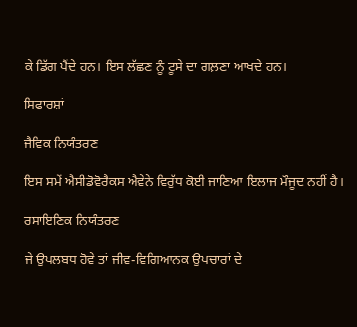ਕੇ ਡਿੱਗ ਪੈਂਦੇ ਹਨ। ਇਸ ਲੱਛਣ ਨੂੰ ਟੂਸੇ ਦਾ ਗਲ਼ਣਾ ਆਖਦੇ ਹਨ।

ਸਿਫਾਰਸ਼ਾਂ

ਜੈਵਿਕ ਨਿਯੰਤਰਣ

ਇਸ ਸਮੇਂ ਐਸੀਡੋਵੋਰੈਕਸ ਐਵੇਨੇ ਵਿਰੁੱਧ ਕੋਈ ਜਾਣਿਆ ਇਲਾਜ ਮੌਜੂਦ ਨਹੀਂ ਹੈ।

ਰਸਾਇਣਿਕ ਨਿਯੰਤਰਣ

ਜੇ ਉਪਲਬਧ ਹੋਵੇ ਤਾਂ ਜੀਵ-ਵਿਗਿਆਨਕ ਉਪਚਾਰਾਂ ਦੇ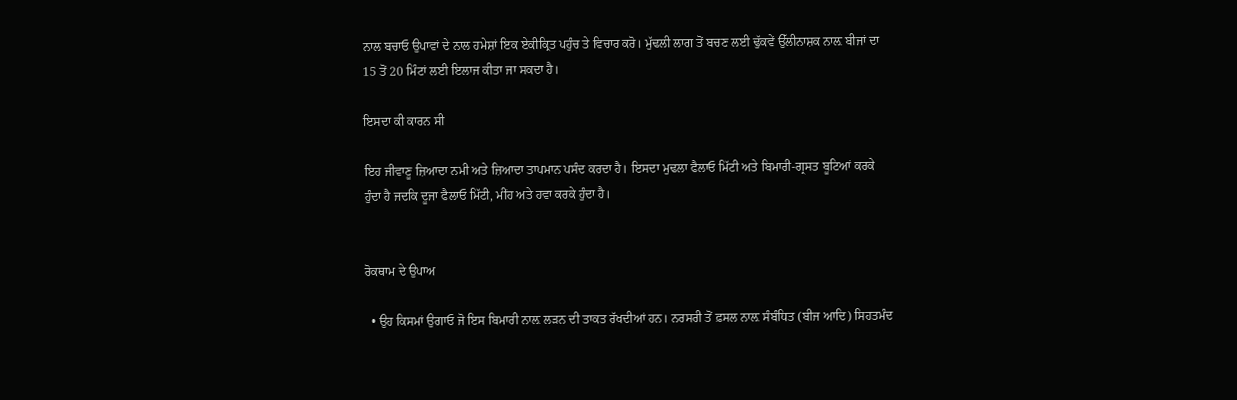ਨਾਲ ਬਚਾਓ ਉਪਾਵਾਂ ਦੇ ਨਾਲ ਹਮੇਸ਼ਾਂ ਇਕ ਏਕੀਕ੍ਰਿਤ ਪਹੁੰਚ ਤੇ ਵਿਚਾਰ ਕਰੋ। ਮੁੱਢਲੀ ਲਾਗ ਤੋਂ ਬਚਣ ਲਈ ਢੁੱਕਵੇਂ ਉੱਲੀਨਾਸ਼ਕ ਨਾਲ਼ ਬੀਜਾਂ ਦਾ 15 ਤੋਂ 20 ਮਿੰਟਾਂ ਲਈ ਇਲਾਜ ਕੀਤਾ ਜਾ ਸਕਦਾ ਹੈ।

ਇਸਦਾ ਕੀ ਕਾਰਨ ਸੀ

ਇਹ ਜੀਵਾਣੂ ਜ਼ਿਆਦਾ ਨਮੀ ਅਤੇ ਜ਼ਿਆਦਾ ਤਾਪਮਾਨ ਪਸੰਦ ਕਰਦਾ ਹੈ। ਇਸਦਾ ਮੁਢਲਾ ਫੈਲਾਓ ਮਿੱਟੀ ਅਤੇ ਬਿਮਾਰੀ-ਗ੍ਰਸਤ ਬੂਟਿਆਂ ਕਰਕੇ ਹੁੰਦਾ ਹੈ ਜਦਕਿ ਦੂਜਾ ਫੈਲਾਓ ਮਿੱਟੀ, ਮੀਂਹ ਅਤੇ ਹਵਾ ਕਰਕੇ ਹੁੰਦਾ ਹੈ।


ਰੋਕਥਾਮ ਦੇ ਉਪਾਅ

  • ਉਹ ਕਿਸਮਾਂ ਉਗਾਓ ਜੋ ਇਸ ਬਿਮਾਰੀ ਨਾਲ਼ ਲੜਨ ਦੀ ਤਾਕਤ ਰੱਖਦੀਆਂ ਹਨ। ਨਰਸਰੀ ਤੋਂ ਫ਼ਸਲ ਨਾਲ਼ ਸੰਬੰਧਿਤ (ਬੀਜ ਆਦਿ) ਸਿਹਤਮੰਦ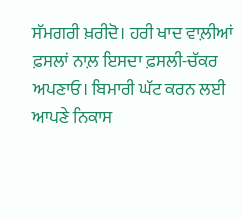ਸੱਮਗਰੀ ਖ਼ਰੀਦੋ। ਹਰੀ ਖਾਦ ਵਾਲ਼ੀਆਂ ਫ਼ਸਲਾਂ ਨਾਲ਼ ਇਸਦਾ ਫ਼ਸਲੀ-ਚੱਕਰ ਅਪਣਾਓ। ਬਿਮਾਰੀ ਘੱਟ ਕਰਨ ਲਈ ਆਪਣੇ ਨਿਕਾਸ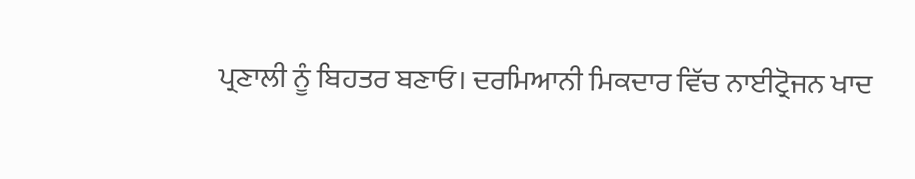ਪ੍ਰਣਾਲੀ ਨੂੰ ਬਿਹਤਰ ਬਣਾਓ। ਦਰਮਿਆਨੀ ਮਿਕਦਾਰ ਵਿੱਚ ਨਾਈਟ੍ਰੋਜਨ ਖਾਦ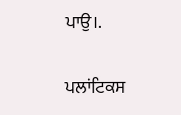ਪਾਉ।.

ਪਲਾਂਟਿਕਸ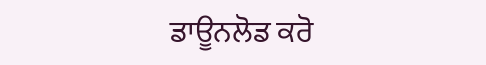ਡਾਊਨਲੋਡ ਕਰੋ